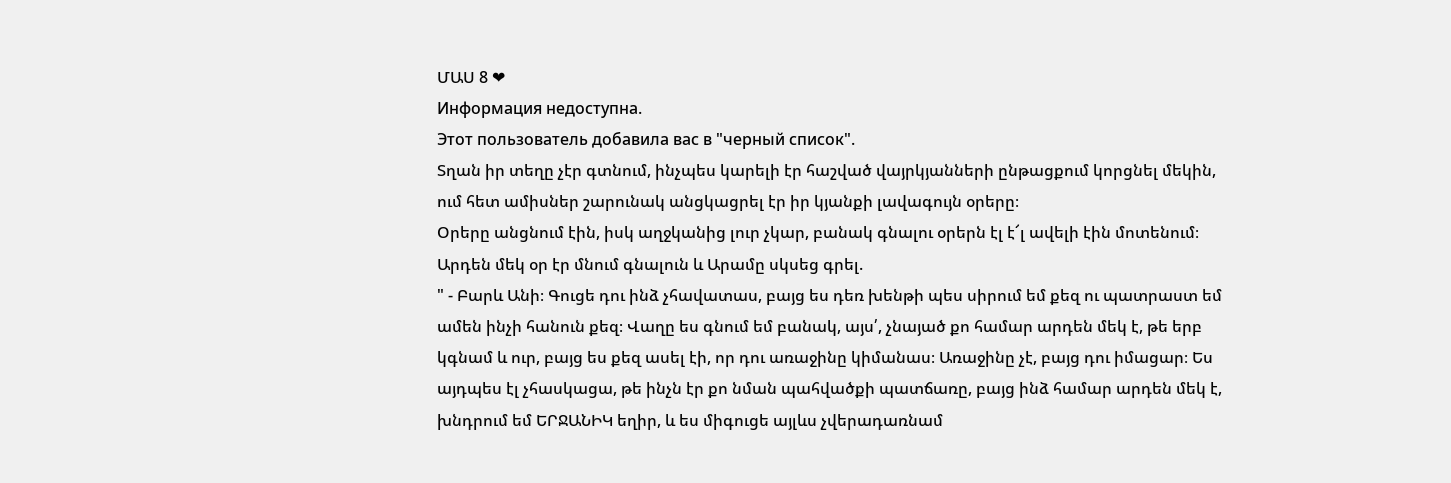ՄԱՍ 8 ❤
Информация недоступна.
Этот пользователь добавила вас в "черный список".
Տղան իր տեղը չէր գտնում, ինչպես կարելի էր հաշված վայրկյանների ընթացքում կորցնել մեկին, ում հետ ամիսներ շարունակ անցկացրել էր իր կյանքի լավագույն օրերը։
Օրերը անցնում էին, իսկ աղջկանից լուր չկար, բանակ գնալու օրերն էլ է՜լ ավելի էին մոտենում։ Արդեն մեկ օր էր մնում գնալուն և Արամը սկսեց գրել.
" - Բարև Անի։ Գուցե դու ինձ չհավատաս, բայց ես դեռ խենթի պես սիրում եմ քեզ ու պատրաստ եմ ամեն ինչի հանուն քեզ։ Վաղը ես գնում եմ բանակ, այս՛, չնայած քո համար արդեն մեկ է, թե երբ կգնամ և ուր, բայց ես քեզ ասել էի, որ դու առաջինը կիմանաս։ Առաջինը չէ, բայց դու իմացար։ Ես այդպես էլ չհասկացա, թե ինչն էր քո նման պահվածքի պատճառը, բայց ինձ համար արդեն մեկ է, խնդրում եմ ԵՐՋԱՆԻԿ եղիր, և ես միգուցե այլևս չվերադառնամ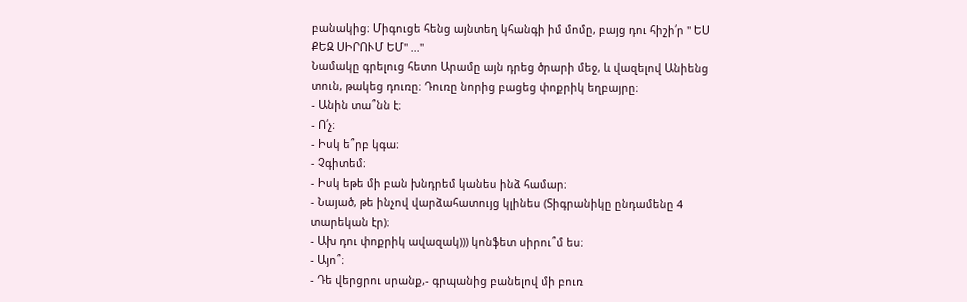բանակից։ Միգուցե հենց այնտեղ կհանգի իմ մոմը, բայց դու հիշի՛ր " ԵՍ ՔԵԶ ՍԻՐՈՒՄ ԵՄ" ..."
Նամակը գրելուց հետո Արամը այն դրեց ծրարի մեջ, և վազելով Անիենց տուն, թակեց դուռը։ Դուռը նորից բացեց փոքրիկ եղբայրը։
- Անին տա՞նն է։
- Ո՛չ։
- Իսկ ե՞րբ կգա։
- Չգիտեմ։
- Իսկ եթե մի բան խնդրեմ կանես ինձ համար։
- Նայած, թե ինչով վարձահատույց կլինես (Տիգրանիկը ընդամենը 4 տարեկան էր)։
- Ախ դու փոքրիկ ավազակ))) կոնֆետ սիրու՞մ ես։
- Այո՞։
- Դե վերցրու սրանք,- գրպանից բանելով մի բուռ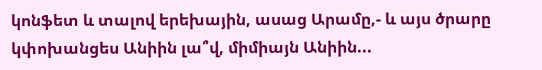կոնֆետ և տալով երեխային, ասաց Արամը,- և այս ծրարը կփոխանցես Անիին լա՞վ, միմիայն Անիին...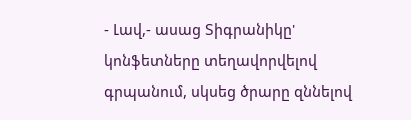- Լավ,- ասաց Տիգրանիկը' կոնֆետները տեղավորվելով գրպանում, սկսեց ծրարը զննելով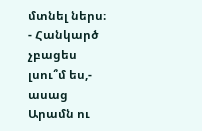մտնել ներս։
- Հանկարծ չբացես լսու՞մ ես,- ասաց Արամն ու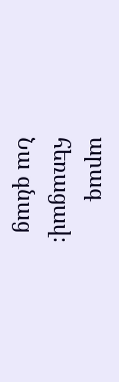արագ հեռացավ։
Նա գնաց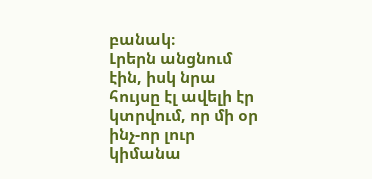բանակ։
Լրերն անցնում էին, իսկ նրա հույսը էլ ավելի էր կտրվում, որ մի օր ինչ-որ լուր կիմանա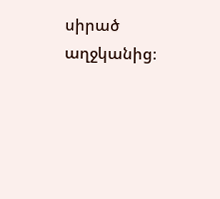սիրած աղջկանից։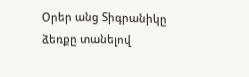Օրեր անց Տիգրանիկը ձեռքը տանելով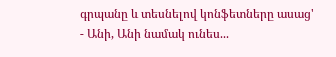գրպանը և տեսնելով կոնֆետները ասաց'
- Անի, Անի նամակ ունես...